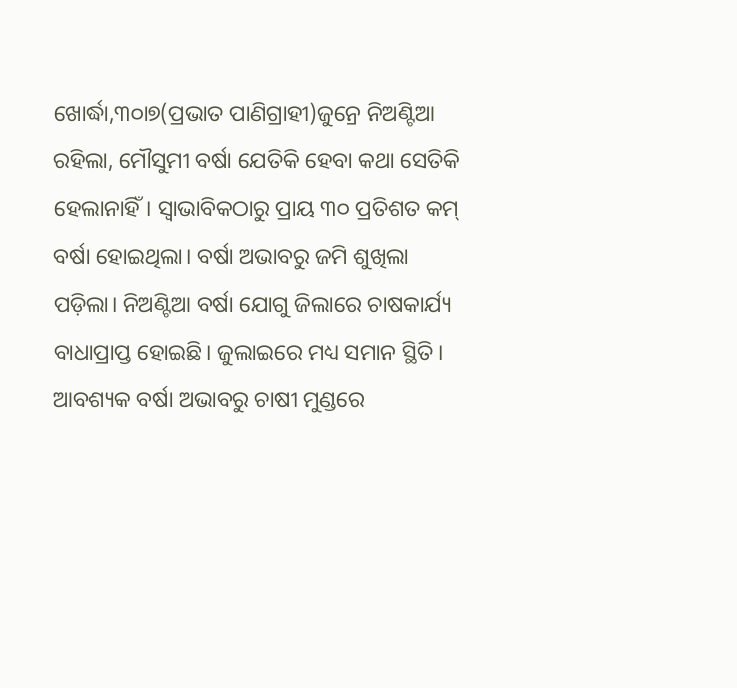ଖୋର୍ଦ୍ଧା,୩୦ା୭(ପ୍ରଭାତ ପାଣିଗ୍ରାହୀ)ଜୁନ୍ରେ ନିଅଣ୍ଟିଆ ରହିଲା, ମୌସୁମୀ ବର୍ଷା ଯେତିକି ହେବା କଥା ସେତିକି ହେଲାନାହିଁ। ସ୍ବାଭାବିକଠାରୁ ପ୍ରାୟ ୩୦ ପ୍ରତିଶତ କମ୍ ବର୍ଷା ହୋଇଥିଲା। ବର୍ଷା ଅଭାବରୁ ଜମି ଶୁଖିଲା ପଡ଼ିଲା। ନିଅଣ୍ଟିଆ ବର୍ଷା ଯୋଗୁ ଜିଲାରେ ଚାଷକାର୍ଯ୍ୟ ବାଧାପ୍ରାପ୍ତ ହୋଇଛି। ଜୁଲାଇରେ ମଧ୍ୟ ସମାନ ସ୍ଥିତି। ଆବଶ୍ୟକ ବର୍ଷା ଅଭାବରୁ ଚାଷୀ ମୁଣ୍ଡରେ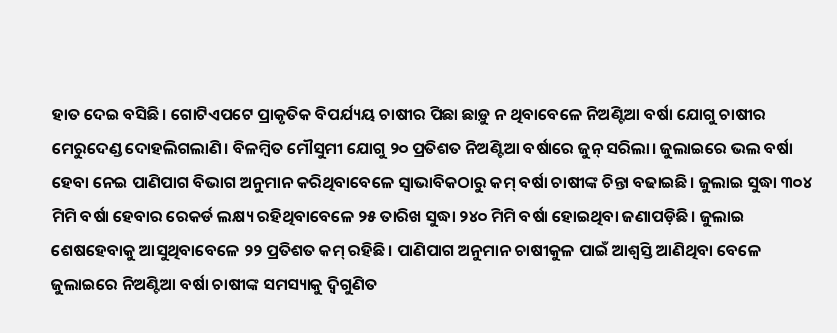ହାତ ଦେଇ ବସିଛି। ଗୋଟିଏପଟେ ପ୍ରାକୃତିକ ବିପର୍ଯ୍ୟୟ ଚାଷୀର ପିଛା ଛାଡ଼ୁ ନ ଥିବାବେଳେ ନିଅଣ୍ଟିଆ ବର୍ଷା ଯୋଗୁ ଚାଷୀର ମେରୁଦେଣ୍ଡ ଦୋହଲିଗଲାଣି। ବିଳମ୍ବିତ ମୌସୁମୀ ଯୋଗୁ ୨୦ ପ୍ରତିଶତ ନିଅଣ୍ଟିଆ ବର୍ଷାରେ ଜୁନ୍ ସରିଲା। ଜୁଲାଇରେ ଭଲ ବର୍ଷା ହେବା ନେଇ ପାଣିପାଗ ବିଭାଗ ଅନୁମାନ କରିଥିବାବେଳେ ସ୍ବାଭାବିକଠାରୁ କମ୍ ବର୍ଷା ଚାଷୀଙ୍କ ଚିନ୍ତା ବଢାଇଛି। ଜୁଲାଇ ସୁଦ୍ଧା ୩୦୪ ମିମି ବର୍ଷା ହେବାର ରେକର୍ଡ ଲକ୍ଷ୍ୟ ରହିଥିବାବେଳେ ୨୫ ତାରିଖ ସୁଦ୍ଧା ୨୪୦ ମିମି ବର୍ଷା ହୋଇଥିବା ଜଣାପଡ଼ିଛି। ଜୁଲାଇ ଶେଷହେବାକୁ ଆସୁଥିବାବେଳେ ୨୨ ପ୍ରତିଶତ କମ୍ ରହିଛି। ପାଣିପାଗ ଅନୁମାନ ଚାଷୀକୁଳ ପାଇଁ ଆଶ୍ୱସ୍ତି ଆଣିଥିବା ବେଳେ ଜୁଲାଇରେ ନିଅଣ୍ଟିଆ ବର୍ଷା ଚାଷୀଙ୍କ ସମସ୍ୟାକୁ ଦ୍ୱିଗୁଣିତ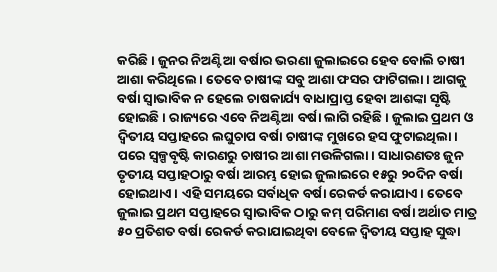କରିଛି। ଜୁନର ନିଅଣ୍ଟିଆ ବର୍ଷାର ଭରଣା ଜୁଲାଇରେ ହେବ ବୋଲି ଚାଷୀ ଆଶା କରିଥିଲେ। ତେବେ ଚାଷୀଙ୍କ ସବୁ ଆଶା ଫସର ଫାଟିଗଲା। ଆଗକୁ ବର୍ଷା ସ୍ବାଭାବିକ ନ ହେଲେ ଚାଷକାର୍ଯ୍ୟ ବାଧାପ୍ରାପ୍ତ ହେବା ଆଶଙ୍କା ସୃଷ୍ଟି ହୋଇଛି। ରାଜ୍ୟରେ ଏବେ ନିଅଣ୍ଟିଆ ବର୍ଷା ଲାଗି ରହିଛି। ଜୁଲାଇ ପ୍ରଥମ ଓ ଦ୍ୱିତୀୟ ସପ୍ତାହରେ ଲଘୁଚାପ ବର୍ଷା ଚାଷୀଙ୍କ ମୁଖରେ ହସ ଫୁଟାଇଥିଲା। ପରେ ସ୍ବଳ୍ପବୃଷ୍ଟି କାରଣରୁ ଚାଷୀର ଆଶା ମଉଳିଗଲା। ସାଧାରଣତଃ ଜୁନ ତୃତୀୟ ସପ୍ତାହଠାରୁ ବର୍ଷା ଆରମ୍ଭ ହୋଇ ଜୁଲାଇରେ ୧୫ରୁ ୨୦ଦିନ ବର୍ଷା ହୋଇଥାଏ। ଏହି ସମୟରେ ସର୍ବାଧିକ ବର୍ଷା ରେକର୍ଡ କରାଯାଏ। ତେବେ ଜୁଲାଇ ପ୍ରଥମ ସପ୍ତାହରେ ସ୍ବାଭାବିକ ଠାରୁ କମ୍ ପରିମାଣ ବର୍ଷା ଅର୍ଥାତ ମାତ୍ର ୫୦ ପ୍ରତିଶତ ବର୍ଷା ରେକର୍ଡ କରାଯାଇଥିବା ବେଳେ ଦ୍ୱିତୀୟ ସପ୍ତାହ ସୁଦ୍ଧା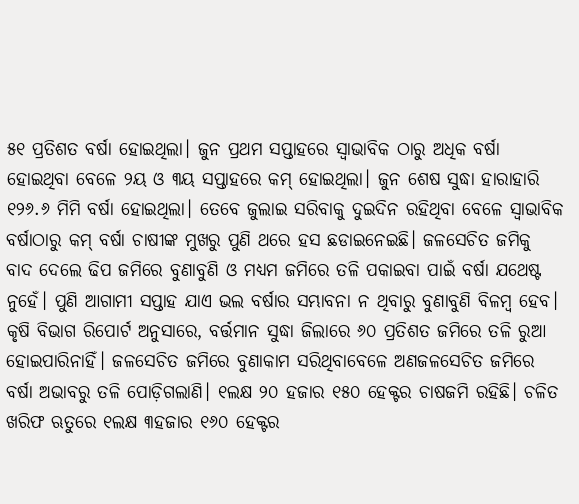୫୧ ପ୍ରତିଶତ ବର୍ଷା ହୋଇଥିଲା। ଜୁନ ପ୍ରଥମ ସପ୍ତାହରେ ସ୍ବାଭାବିକ ଠାରୁ ଅଧିକ ବର୍ଷା ହୋଇଥିବା ବେଳେ ୨ୟ ଓ ୩ୟ ସପ୍ତାହରେ କମ୍ ହୋଇଥିଲା। ଜୁନ ଶେଷ ସୁଦ୍ଧା ହାରାହାରି ୧୨୬.୬ ମିମି ବର୍ଷା ହୋଇଥିଲା। ତେବେ ଜୁଲାଇ ସରିବାକୁ ଦୁଇଦିନ ରହିଥିବା ବେଳେ ସ୍ବାଭାବିକ ବର୍ଷାଠାରୁ କମ୍ ବର୍ଷା ଚାଷୀଙ୍କ ମୁଖରୁ ପୁଣି ଥରେ ହସ ଛଡାଇନେଇଛି। ଜଳସେଚିତ ଜମିକୁ ବାଦ ଦେଲେ ଢିପ ଜମିରେ ବୁଣାବୁଣି ଓ ମଧ୍ୟମ ଜମିରେ ତଳି ପକାଇବା ପାଇଁ ବର୍ଷା ଯଥେଷ୍ଟ ନୁହେଁ। ପୁଣି ଆଗାମୀ ସପ୍ତାହ ଯାଏ ଭଲ ବର୍ଷାର ସମ୍ଭାବନା ନ ଥିବାରୁ ବୁଣାବୁଣି ବିଳମ୍ବ ହେବ।
କୃଷି ବିଭାଗ ରିପୋର୍ଟ ଅନୁସାରେ, ବର୍ତ୍ତମାନ ସୁଦ୍ଧା ଜିଲାରେ ୬୦ ପ୍ରତିଶତ ଜମିରେ ତଳି ରୁଆ ହୋଇପାରିନାହିଁ। ଜଳସେଚିତ ଜମିରେ ବୁଣାକାମ ସରିଥିବାବେଳେ ଅଣଜଳସେଚିତ ଜମିରେ ବର୍ଷା ଅଭାବରୁ ତଳି ପୋଡ଼ିଗଲାଣି। ୧ଲକ୍ଷ ୨୦ ହଜାର ୧୫୦ ହେକ୍ଟର ଚାଷଜମି ରହିଛି। ଚଳିତ ଖରିଫ ଋତୁରେ ୧ଲକ୍ଷ ୩ହଜାର ୧୬୦ ହେକ୍ଟର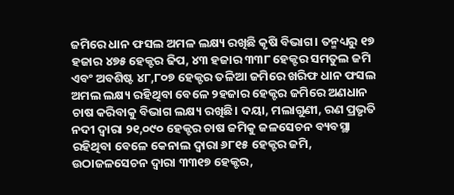ଜମିରେ ଧାନ ଫସଲ ଅମଳ ଲକ୍ଷ୍ୟ ରଖିଛି କୃଷି ବିଭାଗ। ତନ୍ମଧ୍ୟରୁ ୧୭ ହଜାର ୪୭୫ ହେକ୍ଟର ଢିପ, ୪୩ ହଜାର ୩୩୮ ହେକ୍ଟର ସମତୁଲ ଜମି ଏବଂ ଅବଶିଷ୍ଟ ୪୮,୮୦୭ ହେକ୍ଟର ତଳିଆ ଜମିରେ ଖରିଫ ଧାନ ଫସଲ ଅମଲ ଲକ୍ଷ୍ୟ ରହିଥିବା ବେଳେ ୨ହଜାର ହେକ୍ଟର ଜମିରେ ଅଣଧାନ ଚାଷ କରିବାକୁ ବିଭାଗ ଲକ୍ଷ୍ୟ ରଖିଛି। ଦୟା, ମଲାଗୁଣୀ, ରଣ ପ୍ରଭୃତି ନଦୀ ଦ୍ୱାରା ୨୧,୦୯୦ ହେକ୍ଟର ଚାଷ ଜମିକୁ ଜଳସେଚନ ବ୍ୟବସ୍ଥା ରହିଥିବା ବେଳେ କେନାଲ ଦ୍ୱାରା ୬୮୧୫ ହେକ୍ଟର ଜମି, ଉଠାଜଳସେଚନ ଦ୍ୱାରା ୩୩୧୭ ହେକ୍ଟର,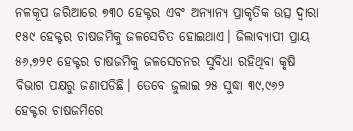ନଳକୂପ ଜରିଆରେ ୭୩୦ ହେକ୍ଟର ଏବଂ ଅନ୍ୟାନ୍ୟ ପ୍ରାକୃତିକ ଉତ୍ସ ଦ୍ୱାରା ୧୫୯ ହେକ୍ଟର ଚାଷଜମିକୁ ଜଳସେଚିତ ହୋଇଥାଏ। ଜିଲାବ୍ୟାପୀ ପ୍ରାୟ ୫୬,୭୨୧ ହେକ୍ଟର ଚାଷଜମିକୁ ଜଳସେଚନର ସୁବିଧା ରହିଥିବା କୃଷି ବିଭାଗ ପକ୍ଷରୁ ଜଣାପଡିଛି। ତେବେ ଜୁଲାଇ ୨୫ ସୁଦ୍ଧା ୩୯,୯୬୨ ହେକ୍ଟର ଚାଷଜମିରେ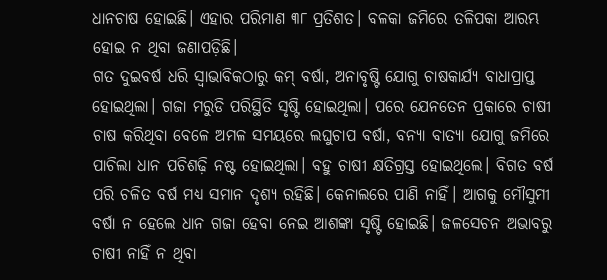ଧାନଚାଷ ହୋଇଛି। ଏହାର ପରିମାଣ ୩୮ ପ୍ରତିଶତ। ବଳକା ଜମିରେ ତଳିପକା ଆରମ୍ଭ ହୋଇ ନ ଥିବା ଜଣାପଡ଼ିଛି।
ଗତ ଦୁଇବର୍ଷ ଧରି ସ୍ବାଭାବିକଠାରୁ କମ୍ ବର୍ଷା, ଅନାବୃଷ୍ଟି ଯୋଗୁ ଚାଷକାର୍ଯ୍ୟ ବାଧାପ୍ରାପ୍ତ ହୋଇଥିଲା। ଗଜା ମରୁଡି ପରିସ୍ଥିତି ସୃଷ୍ଟି ହୋଇଥିଲା। ପରେ ଯେନତେନ ପ୍ରକାରେ ଚାଷୀ ଚାଷ କରିଥିବା ବେଳେ ଅମଳ ସମୟରେ ଲଘୁଚାପ ବର୍ଷା, ବନ୍ୟା ବାତ୍ୟା ଯୋଗୁ ଜମିରେ ପାଚିଲା ଧାନ ପଚିଶଢ଼ି ନଷ୍ଟ ହୋଇଥିଲା। ବହୁ ଚାଷୀ କ୍ଷତିଗ୍ରସ୍ତ ହୋଇଥିଲେ। ବିଗତ ବର୍ଷ ପରି ଚଳିତ ବର୍ଷ ମଧ୍ୟ ସମାନ ଦୃଶ୍ୟ ରହିଛି। କେନାଲରେ ପାଣି ନାହିଁ। ଆଗକୁ ମୌସୁମୀ ବର୍ଷା ନ ହେଲେ ଧାନ ଗଜା ହେବା ନେଇ ଆଶଙ୍କା ସୃଷ୍ଟି ହୋଇଛି। ଜଳସେଚନ ଅଭାବରୁ ଚାଷୀ ନାହିଁ ନ ଥିବା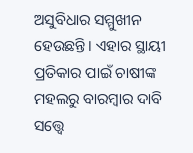ଅସୁବିଧାର ସମ୍ମୁଖୀନ ହେଉଛନ୍ତି। ଏହାର ସ୍ଥାୟୀ ପ୍ରତିକାର ପାଇଁ ଚାଷୀଙ୍କ ମହଲରୁ ବାରମ୍ବାର ଦାବି ସତ୍ତ୍ୱେ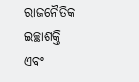ରାଜନୈତିକ ଇଚ୍ଛାଶକ୍ତି ଏବଂ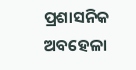ପ୍ରଶାସନିକ ଅବହେଳା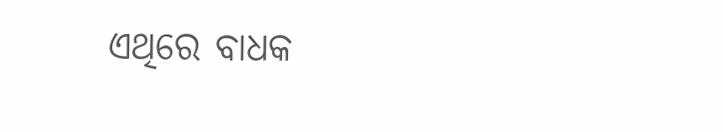ଏଥିରେ ବାଧକ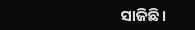ସାଜିଛି।